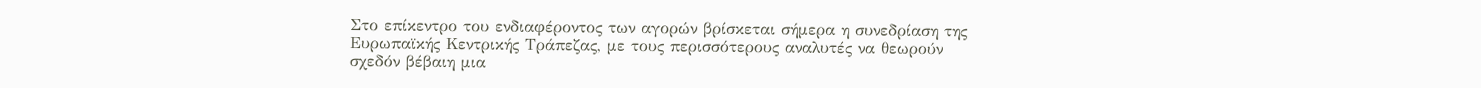Στο επίκεντρο του ενδιαφέροντος των αγορών βρίσκεται σήμερα η συνεδρίαση της Ευρωπαϊκής Κεντρικής Τράπεζας, με τους περισσότερους αναλυτές να θεωρούν σχεδόν βέβαιη μια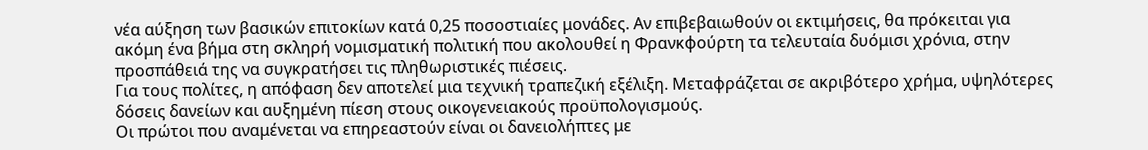νέα αύξηση των βασικών επιτοκίων κατά 0,25 ποσοστιαίες μονάδες. Αν επιβεβαιωθούν οι εκτιμήσεις, θα πρόκειται για ακόμη ένα βήμα στη σκληρή νομισματική πολιτική που ακολουθεί η Φρανκφούρτη τα τελευταία δυόμισι χρόνια, στην προσπάθειά της να συγκρατήσει τις πληθωριστικές πιέσεις.
Για τους πολίτες, η απόφαση δεν αποτελεί μια τεχνική τραπεζική εξέλιξη. Μεταφράζεται σε ακριβότερο χρήμα, υψηλότερες δόσεις δανείων και αυξημένη πίεση στους οικογενειακούς προϋπολογισμούς.
Οι πρώτοι που αναμένεται να επηρεαστούν είναι οι δανειολήπτες με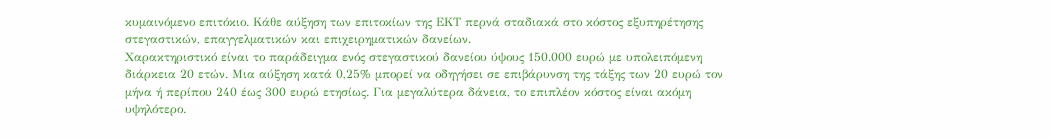κυμαινόμενο επιτόκιο. Κάθε αύξηση των επιτοκίων της ΕΚΤ περνά σταδιακά στο κόστος εξυπηρέτησης στεγαστικών, επαγγελματικών και επιχειρηματικών δανείων.
Χαρακτηριστικό είναι το παράδειγμα ενός στεγαστικού δανείου ύψους 150.000 ευρώ με υπολειπόμενη διάρκεια 20 ετών. Μια αύξηση κατά 0,25% μπορεί να οδηγήσει σε επιβάρυνση της τάξης των 20 ευρώ τον μήνα ή περίπου 240 έως 300 ευρώ ετησίως. Για μεγαλύτερα δάνεια, το επιπλέον κόστος είναι ακόμη υψηλότερο.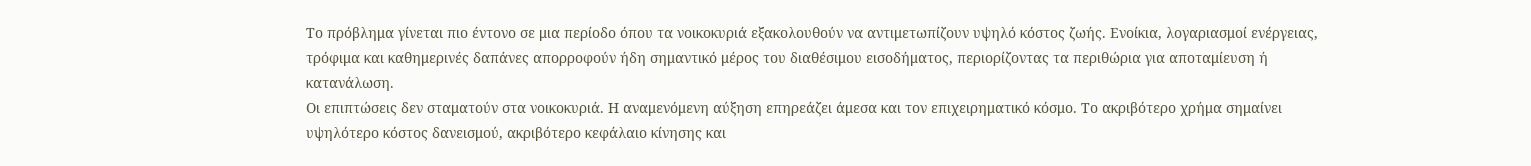Το πρόβλημα γίνεται πιο έντονο σε μια περίοδο όπου τα νοικοκυριά εξακολουθούν να αντιμετωπίζουν υψηλό κόστος ζωής. Ενοίκια, λογαριασμοί ενέργειας, τρόφιμα και καθημερινές δαπάνες απορροφούν ήδη σημαντικό μέρος του διαθέσιμου εισοδήματος, περιορίζοντας τα περιθώρια για αποταμίευση ή κατανάλωση.
Οι επιπτώσεις δεν σταματούν στα νοικοκυριά. Η αναμενόμενη αύξηση επηρεάζει άμεσα και τον επιχειρηματικό κόσμο. Το ακριβότερο χρήμα σημαίνει υψηλότερο κόστος δανεισμού, ακριβότερο κεφάλαιο κίνησης και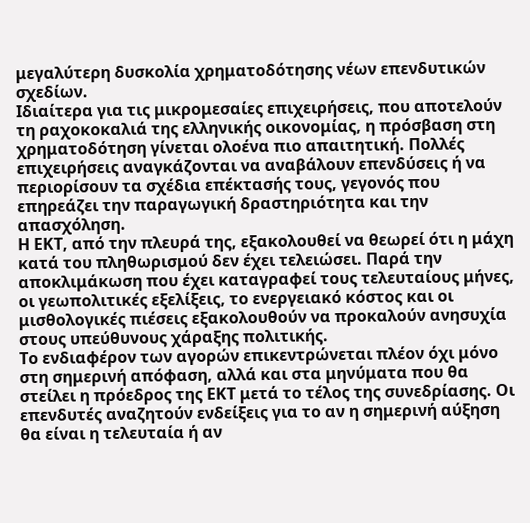μεγαλύτερη δυσκολία χρηματοδότησης νέων επενδυτικών σχεδίων.
Ιδιαίτερα για τις μικρομεσαίες επιχειρήσεις, που αποτελούν τη ραχοκοκαλιά της ελληνικής οικονομίας, η πρόσβαση στη χρηματοδότηση γίνεται ολοένα πιο απαιτητική. Πολλές επιχειρήσεις αναγκάζονται να αναβάλουν επενδύσεις ή να περιορίσουν τα σχέδια επέκτασής τους, γεγονός που επηρεάζει την παραγωγική δραστηριότητα και την απασχόληση.
Η ΕΚΤ, από την πλευρά της, εξακολουθεί να θεωρεί ότι η μάχη κατά του πληθωρισμού δεν έχει τελειώσει. Παρά την αποκλιμάκωση που έχει καταγραφεί τους τελευταίους μήνες, οι γεωπολιτικές εξελίξεις, το ενεργειακό κόστος και οι μισθολογικές πιέσεις εξακολουθούν να προκαλούν ανησυχία στους υπεύθυνους χάραξης πολιτικής.
Το ενδιαφέρον των αγορών επικεντρώνεται πλέον όχι μόνο στη σημερινή απόφαση, αλλά και στα μηνύματα που θα στείλει η πρόεδρος της ΕΚΤ μετά το τέλος της συνεδρίασης. Οι επενδυτές αναζητούν ενδείξεις για το αν η σημερινή αύξηση θα είναι η τελευταία ή αν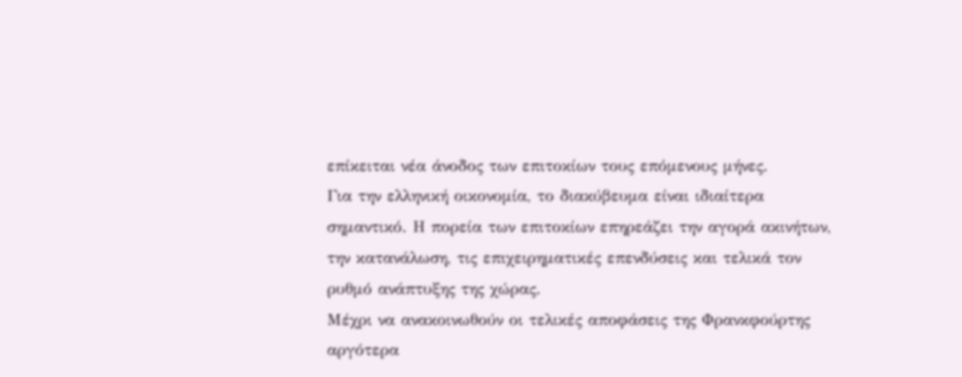επίκειται νέα άνοδος των επιτοκίων τους επόμενους μήνες.
Για την ελληνική οικονομία, το διακύβευμα είναι ιδιαίτερα σημαντικό. Η πορεία των επιτοκίων επηρεάζει την αγορά ακινήτων, την κατανάλωση, τις επιχειρηματικές επενδύσεις και τελικά τον ρυθμό ανάπτυξης της χώρας.
Μέχρι να ανακοινωθούν οι τελικές αποφάσεις της Φρανκφούρτης αργότερα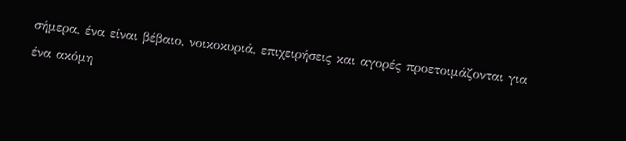σήμερα, ένα είναι βέβαιο, νοικοκυριά, επιχειρήσεις και αγορές προετοιμάζονται για ένα ακόμη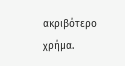ακριβότερο χρήμα.